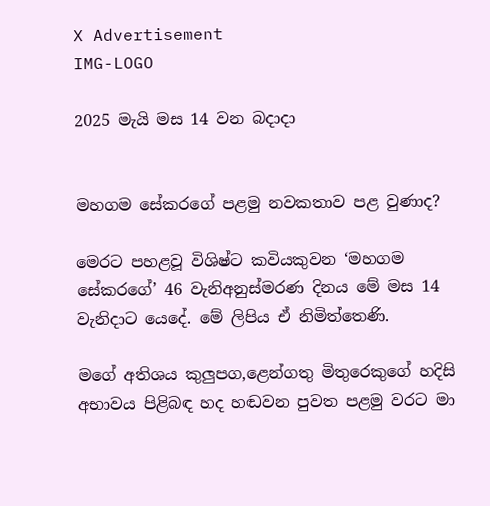X Advertisement
IMG-LOGO

2025 මැයි මස 14 වන බදාදා


මහගම සේකරගේ පළමු නවකතාව පළ වුණාද?

මෙරට පහළවූ විශිෂ්ට කවියකුවන ‘මහගම සේකරගේ’ 46 වැනිඅනුස්මරණ දිනය මේ මස 14 වැනිදාට යෙදේ. මේ ලිපිය ඒ නිමිත්තෙණි.

මගේ අතිශය කුලු‍පග,ළෙන්ගතු මිතුරෙකුගේ හදිසි අභාවය පිළිබඳ හද හඬවන පුවත පළමු වරට මා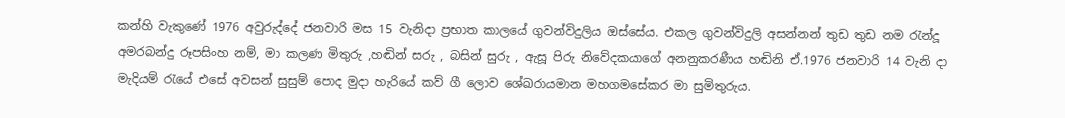කන්හි වැකුණේ 1976 අවුරුද්දේ ජනවාරි මස 15 වැනිදා ප්‍රභාත කාලයේ ගුවන්විදුලිය ඔස්සේය. එකල ගුවන්විදුලි අසන්නන් තුඩ තුඩ නම රැන්දූ අමරබන්දු රූපසිංහ නම්, මා කලණ මිතුරු ,හඬින් සරු , බසින් සුරු , ඇසූ පිරු නිවේදකයාගේ අනනුකරණීය හඬිනි ඒ.1976 ජනවාරි 14 වැනි දා මැදියම් රැයේ එසේ අවසන් සුසුම් පොද මුදා හැරියේ කව් ගී ලොව ශේඛරායමාන මහගමසේකර මා සුමිතුරුය.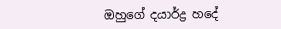ඔහුගේ දයාර්ද්‍ර හදේ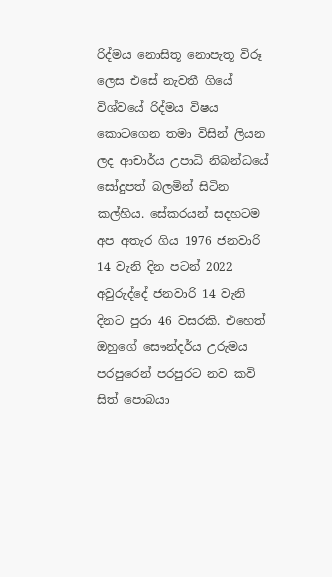රිද්මය නොසිතූ නොපැතූ විරූ ලෙස එසේ නැවතී ගියේ විශ්වයේ රිද්මය විෂය කොටගෙන තමා විසින් ලියන ලද ආචාර්ය උපාධි නිබන්ධයේ සෝදුපත් බලමින් සිටින කල්හිය. සේකරයන් සදහටම අප අතැර ගිය 1976 ජනවාරි 14 වැනි දින පටන් 2022 අවුරුද්දේ ජනවාරි 14 වැනි දිනට පුරා 46 වසරකි. එහෙත් ඔහුගේ සෞන්දර්ය උරුමය පරපුරෙන් පරපුරට නව කවි සිත් පොබයා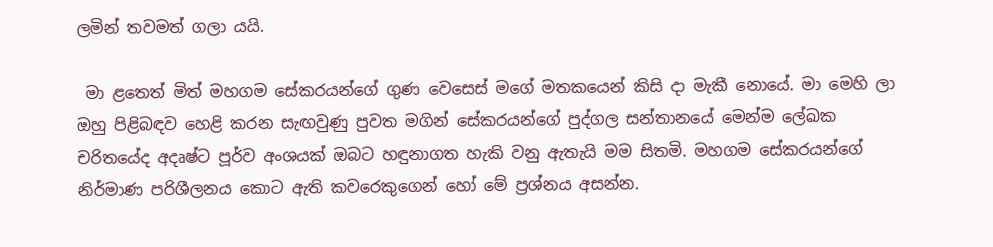ලමින් තවමත් ගලා යයි.

 මා ළතෙත් මිත් මහගම සේකරයන්ගේ ගුණ වෙසෙස් මගේ මතකයෙන් කිසි දා මැකී නොයේ. මා මෙහි ලා ඔහු පිළිබඳව හෙළි කරන සැඟවුණු පුවත මගින් සේකරයන්ගේ පුද්ගල සන්තානයේ මෙන්ම ලේඛක චරිතයේද අදෘෂ්ට පූර්ව අංශයක් ඔබට හඳුනාගත හැකි වනු ඇතැයි මම සිතමි. මහගම සේකරයන්ගේ නිර්මාණ පරිශීලනය කොට ඇති කවරෙකුගෙන් හෝ මේ ප්‍රශ්නය අසන්න.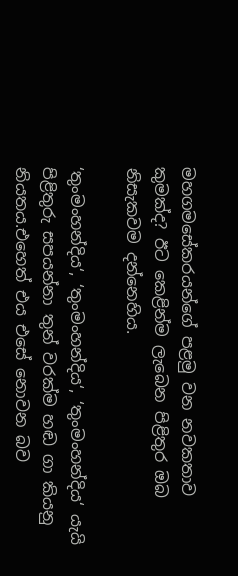මහගමසේකරයන්ගේ පළමු වන නවකතාව කුමක්ද? ඊට කෙළින්ම ලැබෙන පිළිතුර ඔබ නිසැකවම දන්නෙහිය.

‘තුංමංහන්දිය‘, ‘තුංමංහන්දිය‘, ‘තුංමංහන්දිය‘ යැයි පිළිතුරු සපයන්නා තුන් වරක්ම හඬ ගා කියනු නියතය.එහෙත් එය එසේ නොවන බව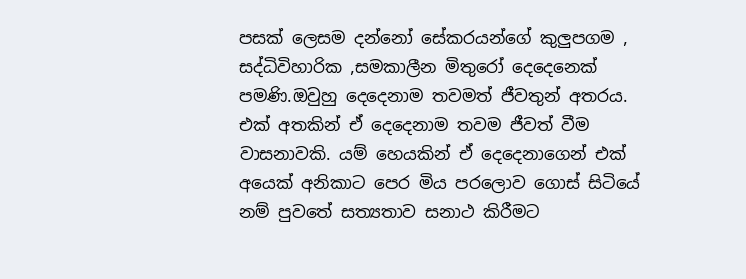පසක් ලෙසම දන්නෝ සේකරයන්ගේ කුලු‍පගම , සද්ධිවිහාරික ,සමකාලීන මිතුරෝ දෙදෙනෙක් පමණි.ඔවුහු දෙදෙනාම තවමත් ජීවතුන් අතරය. එක් අතකින් ඒ දෙදෙනාම තවම ජීවත් වීම වාසනාවකි. යම් හෙයකින් ඒ දෙදෙනාගෙන් එක් අයෙක් අනිකාට පෙර මිය පරලොව ගොස් සිටියේ නම් පුවතේ සත්‍යතාව සනාථ කිරීමට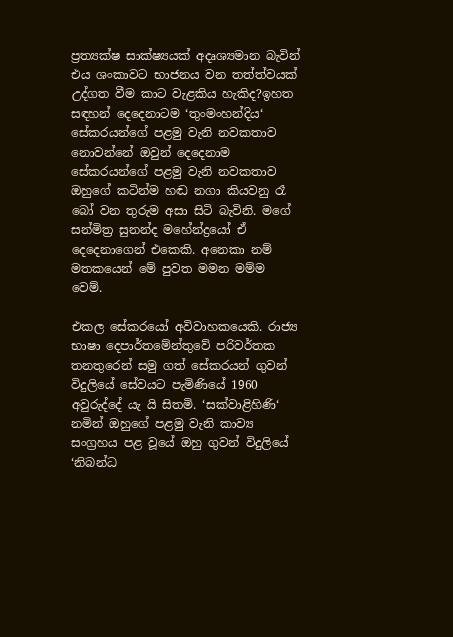ප්‍රත්‍යක්ෂ සාක්ෂ්‍යයක් අදෘශ්‍යමාන බැවින් එය ශංකාවට භාජනය වන තත්ත්වයක් උද්ගත වීම කාට වැළකිය හැකිද?ඉහත සඳහන් දෙදෙනාටම ‘තුංමංහන්දිය‘ සේකරයන්ගේ පළමු වැනි නවකතාව නොවන්නේ ඔවුන් දෙදෙනාම සේකරයන්ගේ පළමු වැනි නවකතාව ඔහුගේ කටින්ම හඬ නගා කියවනු රෑ බෝ වන තුරුම අසා සිටි බැවිනි. මගේ සන්මිත්‍ර සුනන්ද මහේන්ද්‍රයෝ ඒ දෙදෙනාගෙන් එකෙකි. අනෙකා නම් මතකයෙන් මේ පුවත මමන මම්ම වෙම්.

එකල සේකරයෝ අවිවාහකයෙකි. රාජ්‍ය භාෂා දෙපාර්තමේන්තුවේ පරිවර්තක තනතුරෙන් සමු ගත් සේකරයන් ගුවන් විදුලියේ සේවයට පැමිණියේ 1960 අවුරුද්දේ යැ යි සිතමි. ‘සක්වාළිහිණි‘ නමින් ඔහුගේ පළමු වැනි කාව්‍ය සංග්‍රහය පළ වූයේ ඔහු ගුවන් විදුලියේ ‘නිබන්ධ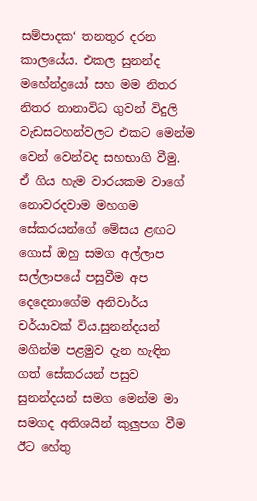සම්පාදක‘ තනතුර දරන කාලයේය. එකල සුනන්ද මහේන්ද්‍රයෝ සහ මම නිතර නිතර නානාවිධ ගුවන් විදුලි වැඩසටහන්වලට එකට මෙන්ම වෙන් වෙන්වද සහභාගි වීමු. ඒ ගිය හැම වාරයකම වාගේ නොවරදවාම මහගම සේකරයන්ගේ මේසය ළඟට ගොස් ඔහු සමග අල්ලාප සල්ලාපයේ පසුවීම අප දෙදෙනාගේම අනිවාර්ය චර්යාවක් විය.සුනන්දයන්‍ මගින්ම පළමුව දැන හැඳින ගත් සේකරයන් පසුව සුනන්දයන් සමග මෙන්ම මා සමගද අතිශයින් කුලු‍පග වීම ඊට හේතු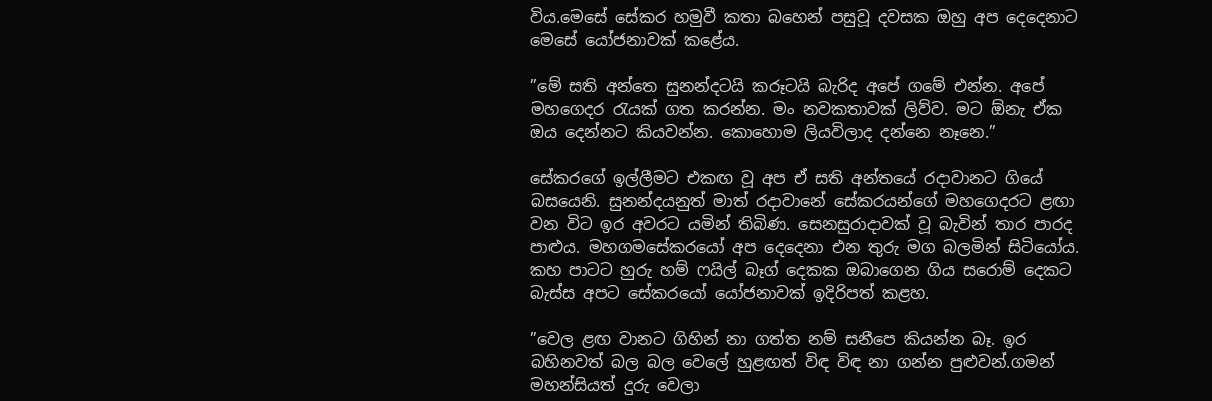විය.මෙසේ සේකර හමුවී කතා බහෙන් පසුවූ දවසක ඔහු අප දෙදෙනාට මෙසේ යෝජනාවක් කළේය.

”මේ සති අන්තෙ සුනන්දටයි කරූටයි බැරිද අපේ ගමේ එන්න. අපේ මහගෙදර රැයක් ගත කරන්න. මං නවකතාවක් ලිව්ව. මට ඕනැ ඒක ඔය දෙන්නට කියවන්න. කොහොම ලියවිලාද දන්නෙ නෑනෙ.”

සේකරගේ ඉල්ලීමට එකඟ වූ අප ඒ සති අන්තයේ රදාවානට ගියේ බසයෙනි. සුනන්දයනුත් මාත් රදාවානේ සේකරයන්ගේ මහගෙදරට ළඟා වන විට ඉර අවරට යමින් තිබිණ. සෙනසුරාදාවක් වූ බැවින් තාර පාරද පාළුය. මහගමසේකරයෝ අප දෙදෙනා එන තුරු මග බලමින් සිටියෝය. කහ පාටට හුරු හම් ෆයිල් බෑග් දෙකක ඔබාගෙන ගිය සරොම් දෙකට බැස්ස අපට සේකරයෝ යෝජනාවක් ඉදිරිපත් කළහ.

”වෙල ළඟ වානට ගිහින් නා ගත්ත නම් සනීපෙ කියන්න බෑ. ඉර බහිනවත් බල බල වෙලේ හුළඟත් විඳ විඳ නා ගන්න පුළුවන්.ගමන් මහන්සියත් දුරු වෙලා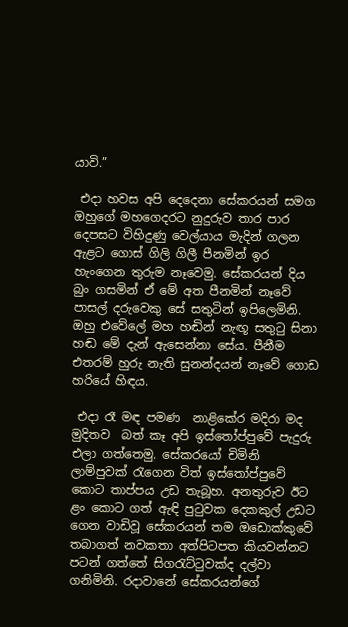යාවි.”

 එදා හවස අපි දෙදෙනා සේකරයන් සමග ඔහුගේ මහගෙදරට නුදුරුව තාර පාර දෙපසට විහිදුණු වෙල්යාය මැදින් ගලන ඇළට ගොස් ගිලි ගිලී පීනමින් ඉර හැංගෙන තුරුම නෑවෙමු. සේකරයන් දිය බුං ගසමින් ඒ මේ අත පීනමින් නෑවේ පාසල් දරුවෙකු සේ සතුටින් ඉපිලෙමිනි. ඔහු එවේලේ මහ හඬින් නැඟූ සතුටු සිනා හඬ මේ දැන් ඇසෙන්නා සේය. පීනීම එතරම් හුරු නැති සුනන්දයන් නෑවේ ගොඩ හරියේ හිඳය.

 එදා රෑ මඳ පමණ  නාළිකේර මදිරා මද මුදිතව  බත් කෑ අපි ඉස්තෝප්පුවේ පැදුරු එලා ගත්තෙමු. සේකරයෝ චිමිනි ලාම්පුවක් රැගෙන විත් ඉස්තෝප්පුවේ කොට තාප්පය උඩ තැබූහ. අනතුරුව ඊට ළං කොට ගත් ඇඳි පුටුවක දෙකකුල් උඩට ගෙන වාඩිවූ සේකරයන් තම ඔඩොක්කුවේ තබාගත් නවකතා අත්පිටපත කියවන්නට පටන් ගත්තේ සිගරැට්ටුවක්ද දල්වා ගනිමිනි. රදාවානේ සේකරයන්ගේ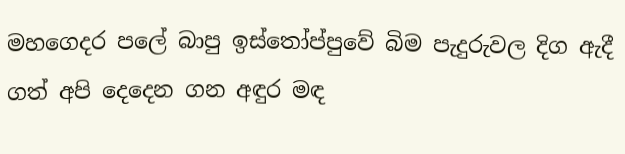මහගෙදර පලේ බාපු ඉස්තෝප්පුවේ බිම පැදුරුවල දිග ඇදී ගත් අපි දෙදෙන ගන අඳුර මඳ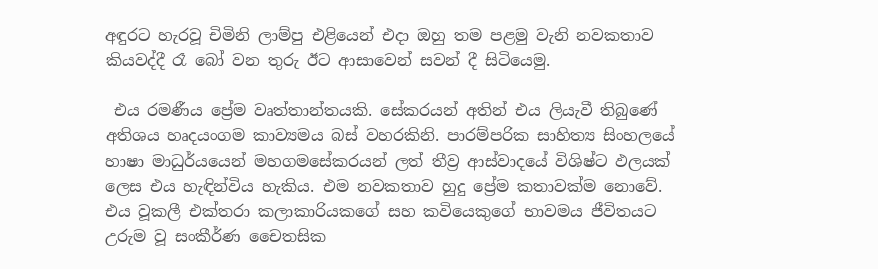අඳුරට හැරවූ චිමිනි ලාම්පු එළියෙන් එදා ඔහු තම පළමු වැනි නවකතාව කියවද්දී රෑ බෝ වන තුරු ඊට ආසාවෙන් සවන් දී සිටියෙමු.

 එය රමණීය ප්‍රේම වෘත්තාන්තයකි. සේකරයන් අතින් එය ලියැවී තිබුණේ අතිශය හෘදයංගම කාව්‍යමය බස් වහරකිනි. පාරම්පරික සාහිත්‍ය සිංහලයේ හාෂා මාධුර්යයෙන් මහගමසේකරයන් ලත් තීව්‍ර ආස්වාදයේ විශිෂ්ට ඵලයක් ලෙස එය හැඳින්විය හැකිය. එම නවකතාව හුදු ප්‍රේම කතාවක්ම නොවේ. එය වූකලී එක්තරා කලාකාරියකගේ සහ කවියෙකුගේ භාවමය ජීවිතයට උරුම වූ සංකීර්ණ චෛතසික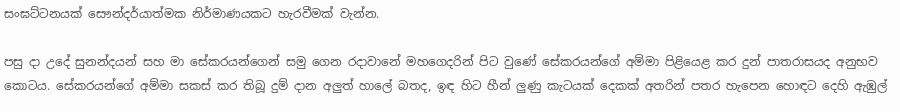සංඝට්ටනයක් සෞන්දර්යාත්මක නිර්මාණයකට හැරවීමක් වැන්න.

පසු දා උදේ සුනන්දයන් සහ මා සේකරයන්ගෙන් සමු ගෙන රදාවානේ මහගෙදරින් පිට වුණේ සේකරයන්ගේ අම්මා පිළියෙළ කර දුන් පාතරාසයද අනුභව කොටය. සේකරයන්ගේ අම්මා සකස් කර තිබූ දුම් දාන අලු‍ත් හාලේ බතද, ඉඳ හිට හීන් ලු‍ණු කැටයක් දෙකක් අතරින් පතර හැපෙන හොඳට දෙහි ඇඹුල්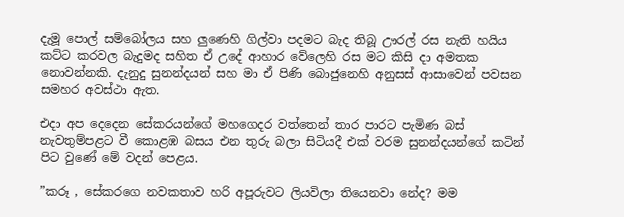දැමූ පොල් සම්බෝලය සහ ලු‍ණෙහි ගිල්වා පදමට බැද තිබූ ඌරල් රස නැති හයිය කට්ට කරවල බැදුමද සහිත ඒ උදේ ආහාර වේලෙහි රස මට කිසි දා අමතක නොවන්නකි. දැනුදු සුනන්දයන් සහ මා ඒ පිණි බොජුනෙහි අනුසස් ආසාවෙන් පවසන සමහර අවස්ථා ඇත.

එදා අප දෙදෙන සේකරයන්ගේ මහගෙදර වත්තෙන් තාර පාරට පැමිණ බස් නැවතුම්පළට වී කොළඹ බසය එන තුරු බලා සිටියදී එක් වරම සුනන්දයන්ගේ කටින් පිට වුණේ මේ වදන් පෙළය.

”කරූ , සේකරගෙ නවකතාව හරි අපූරුවට ලියවිලා තියෙනවා නේද? මම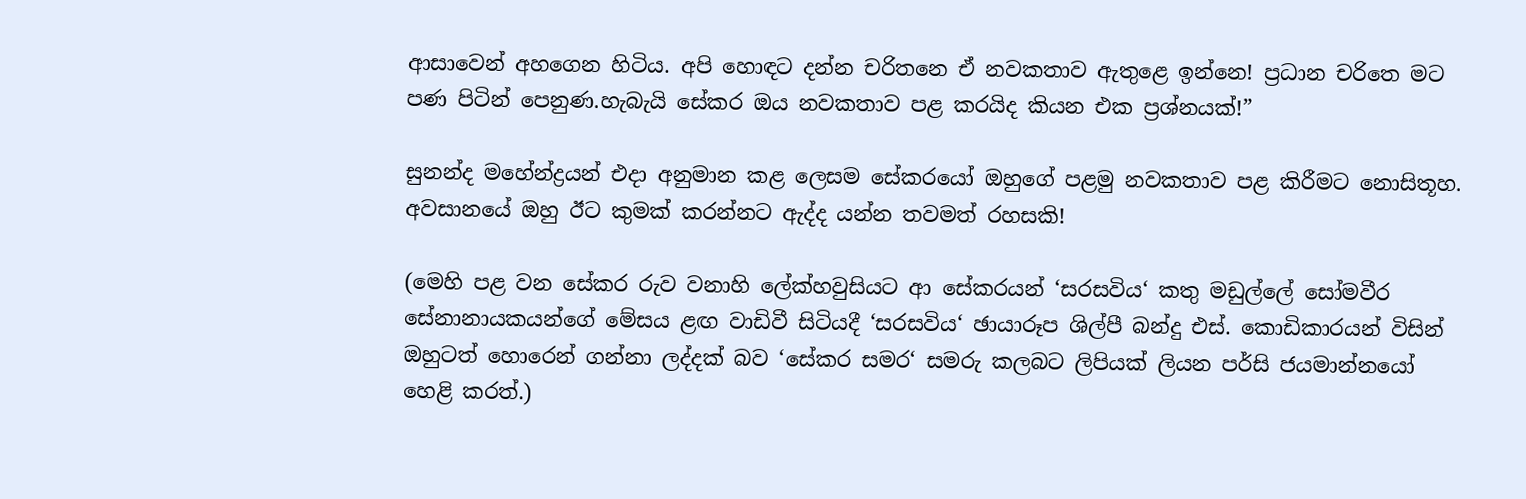ආසාවෙන් අහගෙන හිටිය. අපි හොඳට දන්න චරිතනෙ ඒ නවකතාව ඇතුළෙ ඉන්නෙ! ප්‍රධාන චරිතෙ මට පණ පිටින් පෙනුණ.හැබැයි සේකර ඔය නවකතාව පළ කරයිද කියන එක ප්‍රශ්නයක්!”

සුනන්ද මහේන්ද්‍රයන් එදා අනුමාන කළ ලෙසම සේකරයෝ ඔහුගේ පළමු නවකතාව පළ කිරීමට නොසිතූහ. අවසානයේ ඔහු ඊට කුමක් කරන්නට ඇද්ද යන්න තවමත් රහසකි!

(මෙහි පළ වන සේකර රුව වනාහි ලේක්හවුසියට ආ සේකරයන් ‘සරසවිය‘ කතු මඩුල්ලේ සෝමවීර සේනානායකයන්ගේ මේසය ළඟ වාඩිවී සිටියදී ‘සරසවිය‘ ඡායාරූප ශිල්පී බන්දු එස්. කොඩිකාරයන් විසින් ඔහුටත් හොරෙන් ගන්නා ලද්දක් බව ‘සේකර සමර‘ සමරු කලබට ලිපියක් ලියන පර්සි ජයමාන්නයෝ හෙළි කරත්.)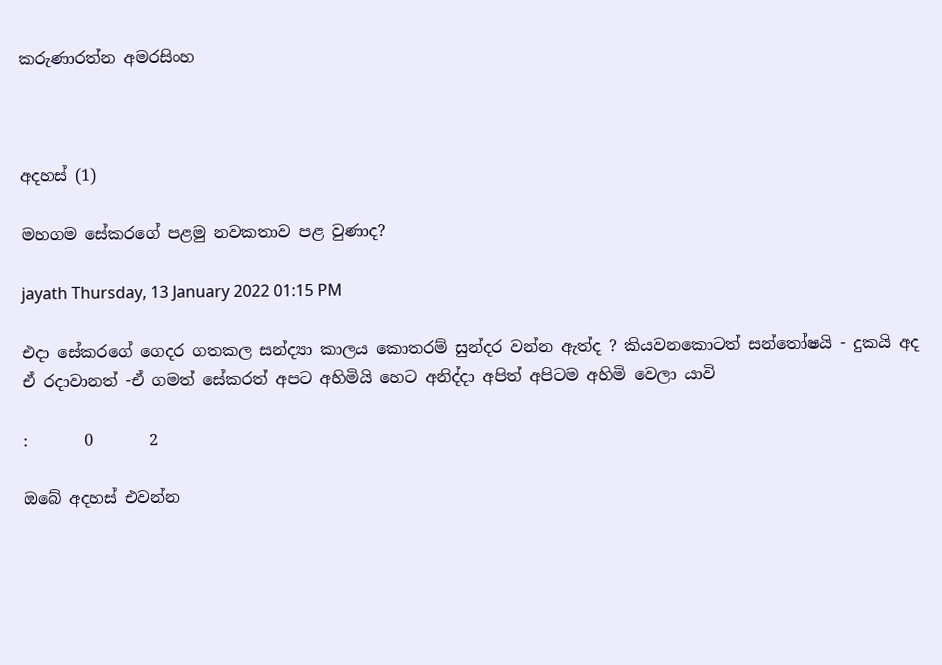කරුණාරත්න අමරසිංහ



අදහස් (1)

මහගම සේකරගේ පළමු නවකතාව පළ වුණාද?

jayath Thursday, 13 January 2022 01:15 PM

එදා සේකරගේ ගෙදර ගතකල සන්ද්‍යා කාලය කොතරම් සුන්දර වන්න ඇත්ද ? කියවනකොටත් සන්තෝෂයි - දුකයි අද ඒ රදාවානත් -ඒ ගමත් සේකරත් අපට අහිමියි හෙට අනිද්දා අපිත් අපිටම අහිමි වෙලා යාවි

:       0       2

ඔබේ අදහස් එවන්න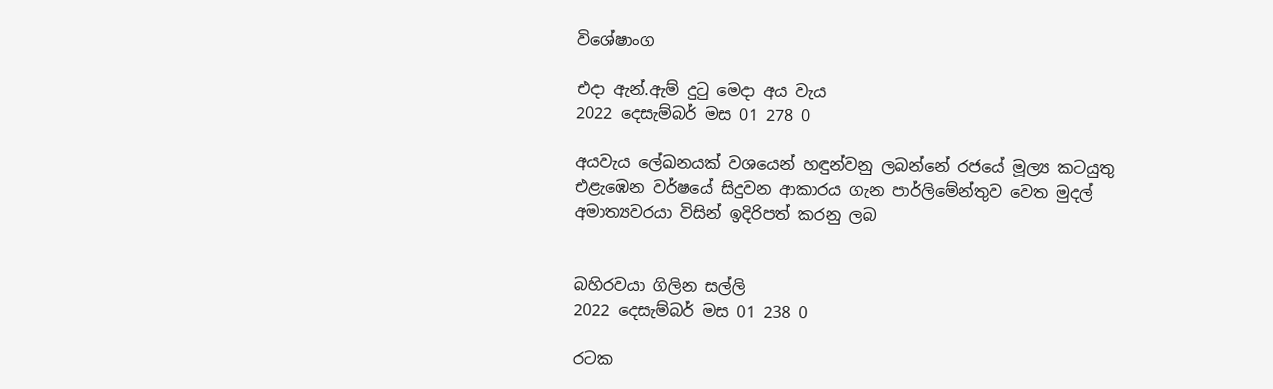විශේෂාංග

එදා ඇන්.ඇම් දුටු මෙදා අය වැය
2022 දෙසැම්බර් මස 01 278 0

අයවැය ලේඛනයක් වශයෙන් හඳුන්වනු ලබන්නේ රජයේ මූල්‍ය කටයුතු එළැඹෙන වර්ෂයේ සිදුවන ආකාරය ගැන පාර්ලිමේන්තුව වෙත මුදල් අමාත්‍යවරයා විසින් ඉදිරිපත් කරනු ලබ


බහිරවයා ගිලින සල්ලි
2022 දෙසැම්බර් මස 01 238 0

රටක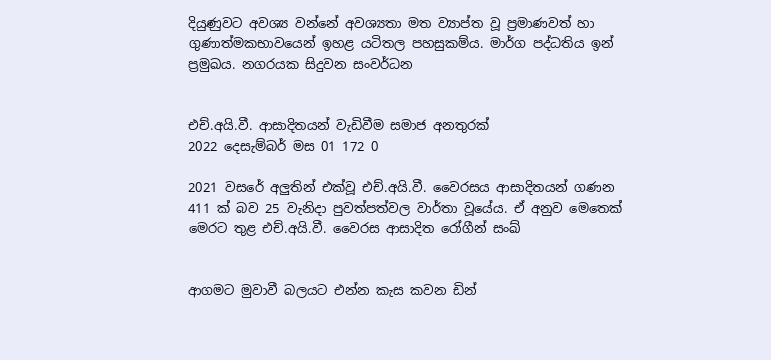දියුණුවට අවශ්‍ය වන්නේ අවශ්‍යතා මත ව්‍යාප්ත වූ ප්‍රමාණවත් හා ගුණාත්මකභාවයෙන් ඉහළ යටිතල පහසුකම්ය. මාර්ග පද්ධතිය ඉන් ප්‍රමුඛය. නගරයක සිදුවන සංවර්ධන


එච්.අයි.වී. ආසාදිතයන් වැඩිවීම සමාජ අනතුරක්
2022 දෙසැම්බර් මස 01 172 0

2021 වසරේ අලුතින් එක්වූ එච්.අයි.වී. වෛරසය ආසාදිතයන් ගණන 411 ක් බව 25 වැනිදා පුවත්පත්වල වාර්තා වූයේය. ඒ අනුව මෙතෙක් මෙරට තුළ එච්.අයි.වී. වෛරස ආසාදිත රෝගීන් සංඛ්‍


ආගමට මුවාවී බලයට එන්න කැස කවන ඩින්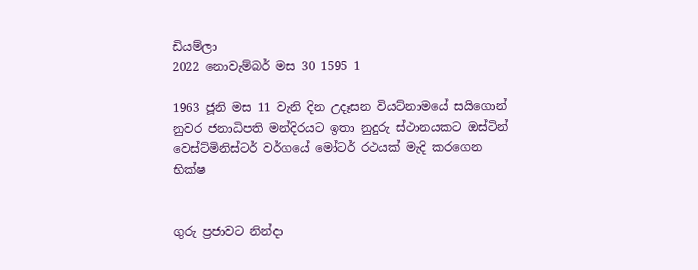ඩියම්ලා
2022 නොවැම්බර් මස 30 1595 1

1963 ජූනි මස 11 වැනි දින උදෑසන වියට්නාමයේ සයිගොන් නුවර ජනාධිපති මන්දිරයට ඉතා නුදුරු ස්ථානයකට ඔස්ටින් වෙස්ට්මිනිස්ටර් වර්ගයේ මෝටර් රථයක් මැදි කරගෙන භික්ෂ


ගුරු ප්‍රජාවට නින්දා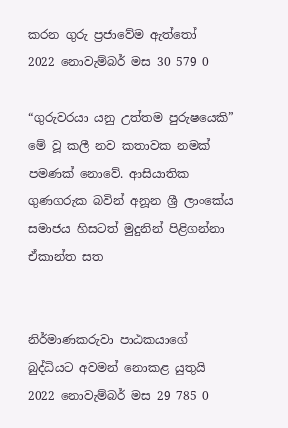කරන ගුරු ප්‍රජාවේම ඇත්තෝ
2022 නොවැම්බර් මස 30 579 0

“ගුරුවරයා යනු උත්තම පුරුෂයෙකි” මේ වූ කලී නව කතාවක නමක් පමණක් නොවේ. ආසියාතික ගුණගරුක බවින් අනූන ශ්‍රී ලාංකේය සමාජය හිසටත් මුදුනින් පිළිගන්නා ඒකාන්ත සත


නිර්මාණකරුවා පාඨකයාගේ බුද්ධියට අවමන් නොකළ යුතුයි
2022 නොවැම්බර් මස 29 785 0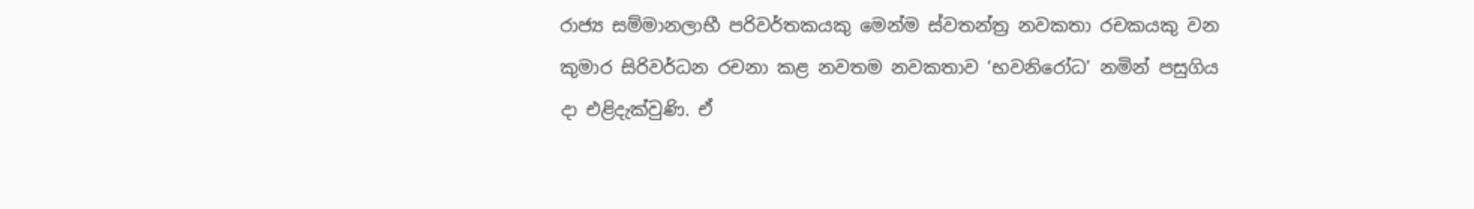රාජ්‍ය සම්මානලාභී පරිවර්තකයකු මෙන්ම ස්වතන්ත්‍ර නවකතා රචකයකු වන කුමාර සිරිවර්ධන රචනා කළ නවතම නවකතාව ‘භවනිරෝධ’ නමින් පසුගිය දා එළිදැක්වුණි. ඒ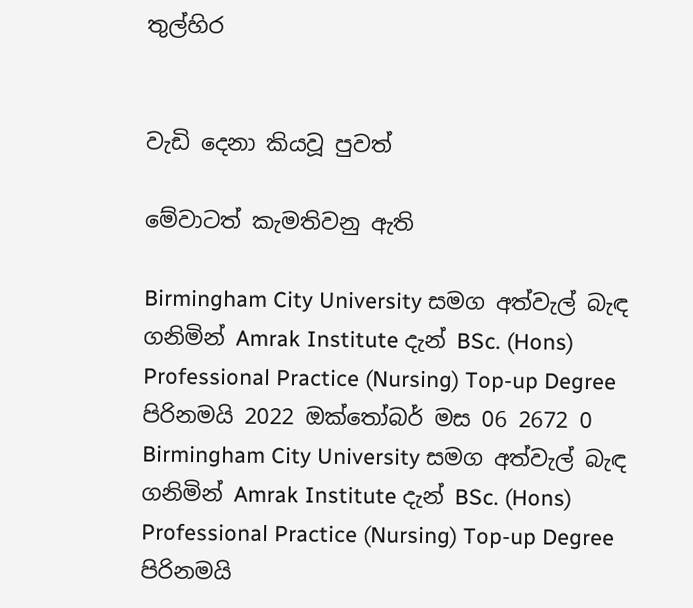තුල්හිර


වැඩි දෙනා කියවූ පුවත්

මේවාටත් කැමතිවනු ඇති

Birmingham City University සමග අත්වැල් බැඳ ගනිමින් Amrak Institute දැන් BSc. (Hons) Professional Practice (Nursing) Top-up Degree පිරිනමයි 2022 ඔක්තෝබර් මස 06 2672 0
Birmingham City University සමග අත්වැල් බැඳ ගනිමින් Amrak Institute දැන් BSc. (Hons) Professional Practice (Nursing) Top-up Degree පිරිනමයි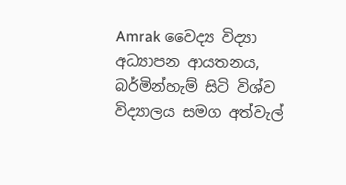Amrak වෛද්‍ය විද්‍යා අධ්‍යාපන ආයතනය, බර්මින්හැම් සිටි විශ්ව විද්‍යාලය සමග අත්වැල්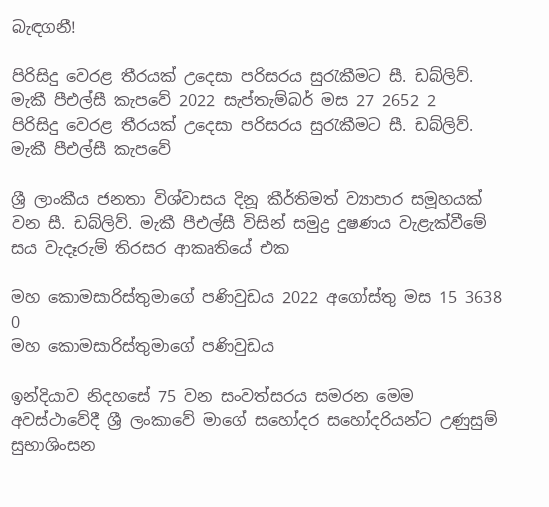බැඳගනී!

පිරිසිදු වෙරළ තීරයක් උදෙසා පරිසරය සුරැකීමට සී. ඩබ්ලිව්. මැකී පීඑල්සී කැපවේ 2022 සැප්තැම්බර් මස 27 2652 2
පිරිසිදු වෙරළ තීරයක් උදෙසා පරිසරය සුරැකීමට සී. ඩබ්ලිව්. මැකී පීඑල්සී කැපවේ

ශ්‍රී ලාංකීය ජනතා විශ්වාසය දිනූ කීර්තිමත් ව්‍යාපාර සමූහයක් වන සී. ඩබ්ලිව්. මැකී පීඑල්සී විසින් සමුද්‍ර දුෂණය වැළැක්වීමේ සය වැදෑරුම් තිරසර ආකෘතියේ එක

මහ කොමසාරිස්තුමාගේ පණිවුඩය 2022 අගෝස්තු මස 15 3638 0
මහ කොමසාරිස්තුමාගේ පණිවුඩය

ඉන්දියාව නිදහසේ 75 වන සංවත්සරය සමරන මෙම අවස්ථාවේදී ශ්‍රී ලංකාවේ මාගේ සහෝදර සහෝදරියන්ට උණුසුම් සුභාශිංසන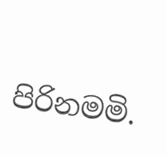පිරිනමමි.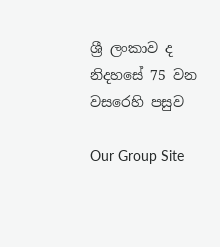ශ්‍රී ලංකාව ද නිදහසේ 75 වන වසරෙහි පසුව

Our Group Site